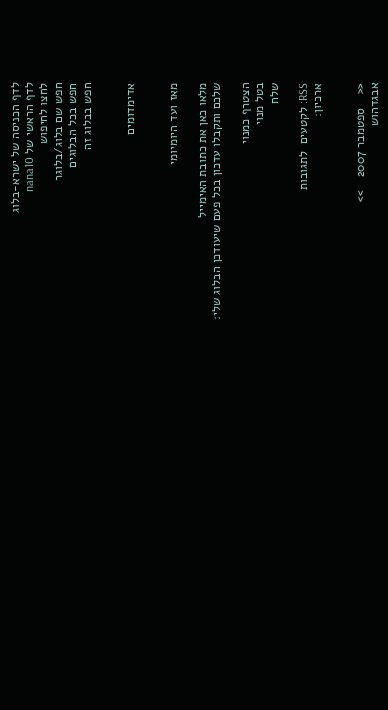לדף הכניסה של ישרא-בלוג
לדף הראשי של nana10
לחצו לחיפוש
חפש שם בלוג/בלוגר
חפש בכל הבלוגים
חפש בבלוג זה


אדימדומים


מאז ועד היומיומי

מלאו כאן את כתובת האימייל
שלכם ותקבלו עדכון בכל פעם שיעודכן הבלוג שלי:

הצטרף כמנוי
בטל מנוי
שלח

RSS: לקטעים  לתגובות
ארכיון:


<<    ספטמבר 2007    >>
אבגדהוש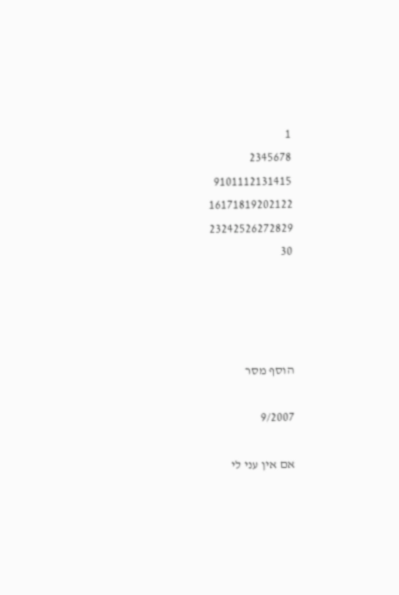1
2345678
9101112131415
16171819202122
23242526272829
30




הוסף מסר

9/2007

אם אין עני לי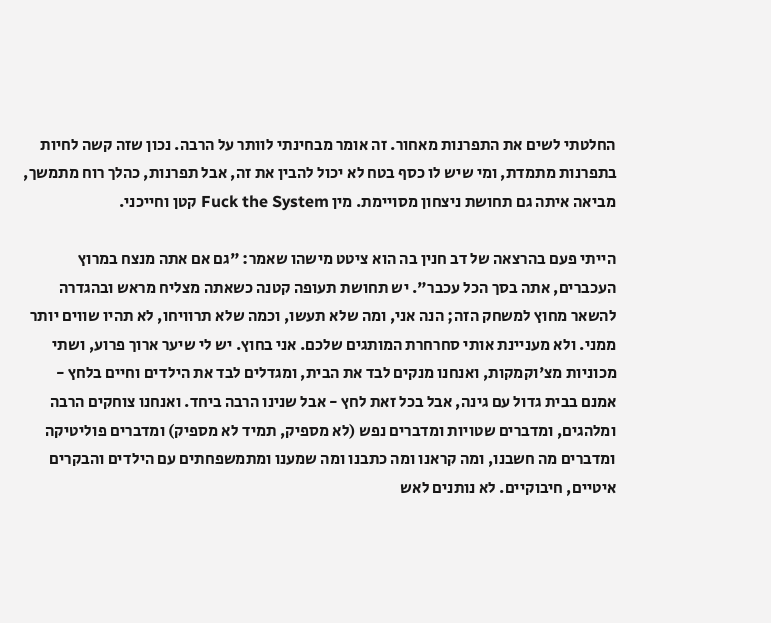החלטתי לשים את התפרנות מאחור. זה אומר מבחינתי לוותר על הרבה. נכון שזה קשה לחיות בתפרנות מתמדת, ומי שיש לו כסף בטח לא יכול להבין את זה, אבל תפרנות, כהלך רוח מתמשך, מביאה איתה גם תחושת ניצחון מסויימת. מין Fuck the System קטן וחייכני.

הייתי פעם בהרצאה של דב חנין בה הוא ציטט מישהו שאמר: "גם אם אתה מנצח במרוץ העכברים, אתה בסך הכל עכבר". יש תחושת תעופה קטנה כשאתה מצליח מראש ובהגדרה להשאר מחוץ למשחק הזה; הנה אני, ומה שלא תעשו, וכמה שלא תרוויחו, לא תהיו שווים יותר ממני. ולא מעניינת אותי סחרחרת המותגים שלכם. אני בחוץ. יש לי שיער ארוך פרוע, ושתי מכוניות מצ'וקמקות, ואנחנו מנקים לבד את הבית, ומגדלים לבד את הילדים וחיים בלחץ - אמנם בבית גדול עם גינה, אבל בכל זאת לחץ - אבל שנינו הרבה ביחד. ואנחנו צוחקים הרבה ומלהגים, ומדברים שטויות ומדברים נפש (לא מספיק, תמיד לא מספיק) ומדברים פוליטיקה ומדברים מה חשבנו, ומה קראנו ומה כתבנו ומה שמענו ומתמשפחתים עם הילדים והבקרים איטיים, חיבוקיים. לא נותנים לאש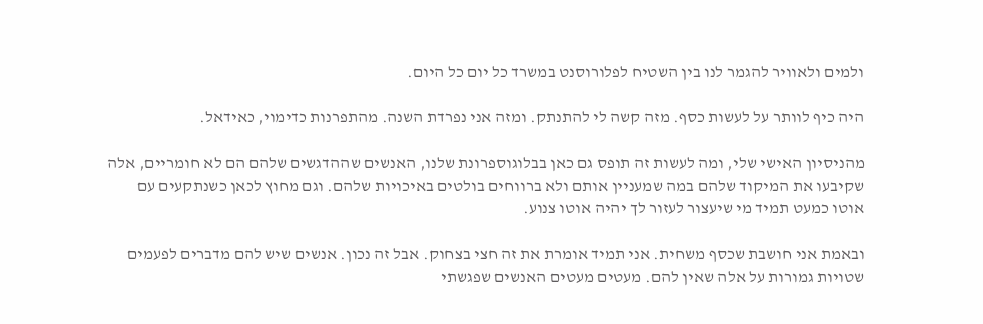ולמים ולאוויר להגמר לנו בין השטיח לפלורוסנט במשרד כל יום כל היום.

היה כיף לוותר על לעשות כסף. מזה קשה לי להתנתק. ומזה אני נפרדת השנה. מהתפרנות כדימוי, כאידאל.

מהניסיון האישי שלי, ומה לעשות זה תופס גם כאן בבלוגוספרונת שלנו, האנשים שההדגשים שלהם הם לא חומריים, אלה שקיבעו את המיקוד שלהם במה שמעניין אותם ולא ברווחים בולטים באיכויות שלהם. וגם מחוץ לכאן כשנתקעים עם אוטו כמעט תמיד מי שיעצור לעזור לך יהיה אוטו צנוע.

ובאמת אני חושבת שכסף משחית. אני תמיד אומרת את זה חצי בצחוק. אבל זה נכון. אנשים שיש להם מדברים לפעמים שטויות גמורות על אלה שאין להם. מעטים מעטים האנשים שפגשתי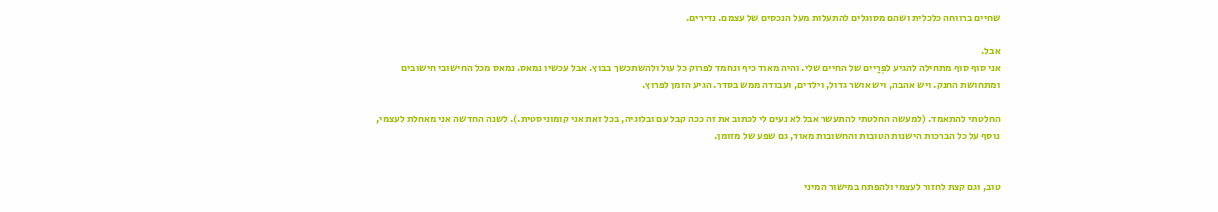שחיים ברווחה כלכלית ושהם מסוגלים להתעלות מעל הנכסים של עצמם. נדירים.

אבל.
אני סוף סוף מתחילה להגיע לפְּרַיים של החיים שלי. והיה מאוד כיף ונחמד לפרוק כל עול ולהשתכשך בבוץ. אבל עכשיו נמאס. נמאס מכל החישובי חישובים ומתחושת החנק. ויש אהבה, ויש אושר גדול, וילדים, ועבודה ממש בסדר. הגיע הזמן לפרוץ.

החלטתי להתאמד. (למעשה החלטתי להתעשר אבל לא נעים לי לכתוב את זה ככה קבל עם ובלוגיה, בכל זאת אני קומוניסטית.). לשנה החדשה אני מאחלת לעצמי, נוסף על כל הברכות הישנות הטובות והחשובות מאוד, גם שפע של מזומן.


טוב, וגם קצת לחזור לעצמי ולהפתח במישור המיני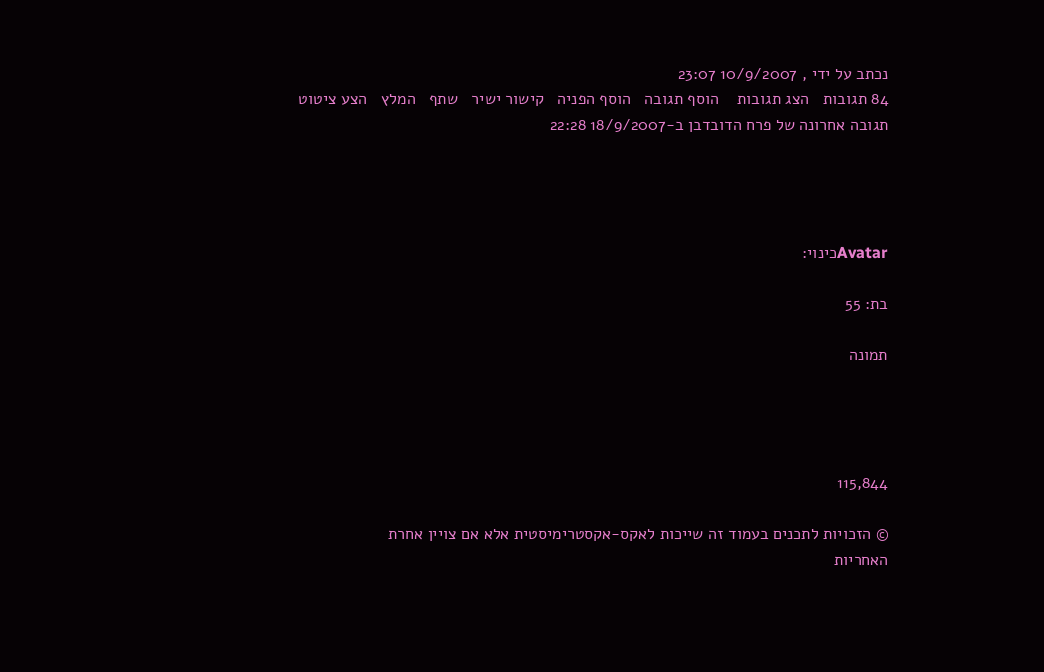נכתב על ידי , 10/9/2007 23:07
84 תגובות   הצג תגובות    הוסף תגובה   הוסף הפניה   קישור ישיר   שתף   המלץ   הצע ציטוט
תגובה אחרונה של פרח הדובדבן ב-18/9/2007 22:28




Avatarכינוי:

בת: 55

תמונה




115,844

© הזכויות לתכנים בעמוד זה שייכות לאקס-אקסטרימיסטית אלא אם צויין אחרת
האחריות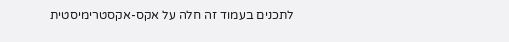לתכנים בעמוד זה חלה על אקס-אקסטרימיסטית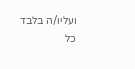ועליו/ה בלבד
כל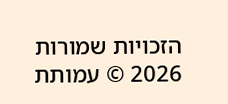הזכויות שמורות 2026 © עמותת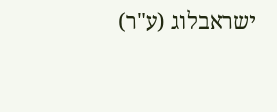ישראבלוג (ע"ר)